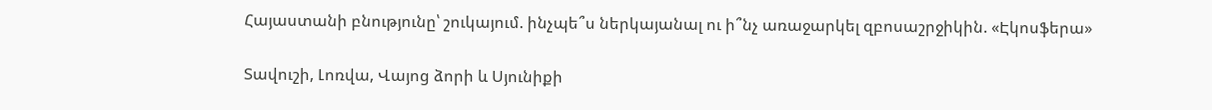Հայաստանի բնությունը՝ շուկայում. ինչպե՞ս ներկայանալ ու ի՞նչ առաջարկել զբոսաշրջիկին. «Էկոսֆերա»

Տավուշի, Լոռվա, Վայոց ձորի և Սյունիքի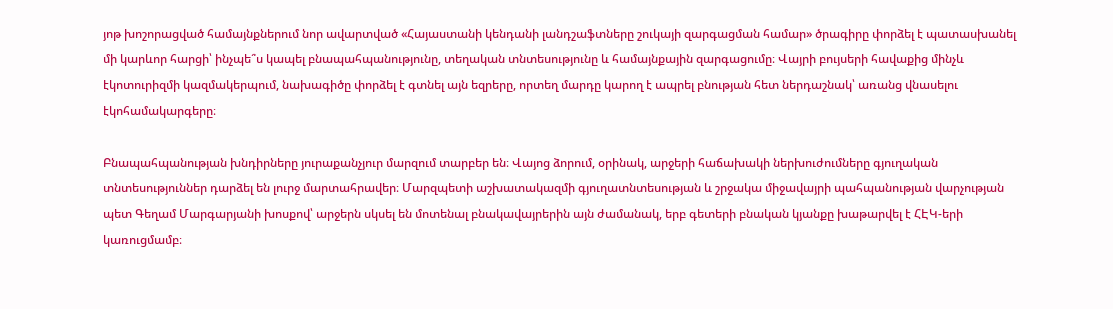յոթ խոշորացված համայնքներում նոր ավարտված «Հայաստանի կենդանի լանդշաֆտները շուկայի զարգացման համար» ծրագիրը փորձել է պատասխանել մի կարևոր հարցի՝ ինչպե՞ս կապել բնապահպանությունը, տեղական տնտեսությունը և համայնքային զարգացումը։ Վայրի բույսերի հավաքից մինչև էկոտուրիզմի կազմակերպում, նախագիծը փորձել է գտնել այն եզրերը, որտեղ մարդը կարող է ապրել բնության հետ ներդաշնակ՝ առանց վնասելու էկոհամակարգերը։

Բնապահպանության խնդիրները յուրաքանչյուր մարզում տարբեր են։ Վայոց ձորում, օրինակ, արջերի հաճախակի ներխուժումները գյուղական տնտեսություններ դարձել են լուրջ մարտահրավեր։ Մարզպետի աշխատակազմի գյուղատնտեսության և շրջակա միջավայրի պահպանության վարչության պետ Գեղամ Մարգարյանի խոսքով՝ արջերն սկսել են մոտենալ բնակավայրերին այն ժամանակ, երբ գետերի բնական կյանքը խաթարվել է ՀԷԿ-երի կառուցմամբ։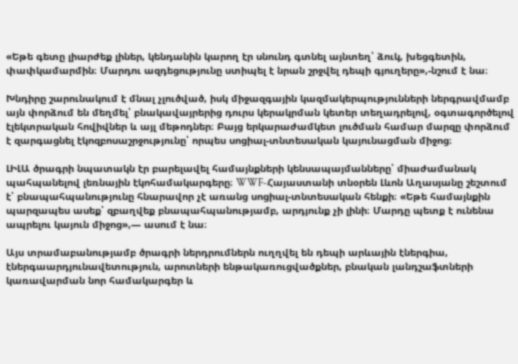«Եթե գետը լիարժեք լիներ, կենդանին կարող էր սնունդ գտնել այնտեղ՝ ձուկ, խեցգետին, փափկամարմին։ Մարդու ազդեցությունը ստիպել է նրան շրջվել դեպի գյուղերը»,-նշում է նա։

Խնդիրը շարունակում է մնալ չլուծված, իսկ միջազգային կազմակերպությունների ներգրավմամբ այն փորձում են մեղմել՝ բնակավայրերից դուրս կերակրման կետեր տեղադրելով, օգտագործելով էլեկտրական հովիվներ և այլ մեթոդներ։ Բայց երկարաժամկետ լուծման համար մարզը փորձում է զարգացնել էկոզբոսաշրջությունը՝ որպես սոցիալ-տնտեսական կայունացման միջոց։

ԼԻԼԱ ծրագրի նպատակն էր բարելավել համայնքների կենսապայմանները՝ միաժամանակ պահպանելով լեռնային էկոհամակարգերը։ WWF-Հայաստանի տնօրեն Լևոն Աղասյանը շեշտում է՝ բնապահպանությունը հնարավոր չէ առանց սոցիալ-տնտեսական հենքի։ «Եթե համայնքին պարզապես ասեք՝ զբաղվեք բնապահպանությամբ, արդյունք չի լինի։ Մարդը պետք է ունենա ապրելու կայուն միջոց»,— ասում է նա։

Այս տրամաբանությամբ ծրագրի ներդրումներն ուղղվել են դեպի արևային էներգիա, էներգաարդյունավետություն, արոտների ենթակառուցվածքներ, բնական լանդշաֆտների կառավարման նոր համակարգեր և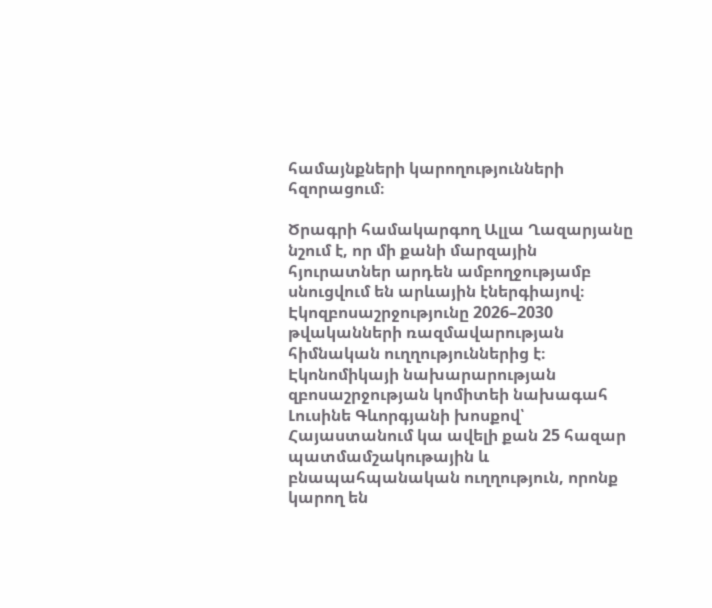համայնքների կարողությունների հզորացում։

Ծրագրի համակարգող Ալլա Ղազարյանը նշում է, որ մի քանի մարզային հյուրատներ արդեն ամբողջությամբ սնուցվում են արևային էներգիայով։ Էկոզբոսաշրջությունը 2026–2030 թվականների ռազմավարության հիմնական ուղղություններից է։ Էկոնոմիկայի նախարարության զբոսաշրջության կոմիտեի նախագահ Լուսինե Գևորգյանի խոսքով՝ Հայաստանում կա ավելի քան 25 հազար պատմամշակութային և բնապահպանական ուղղություն, որոնք կարող են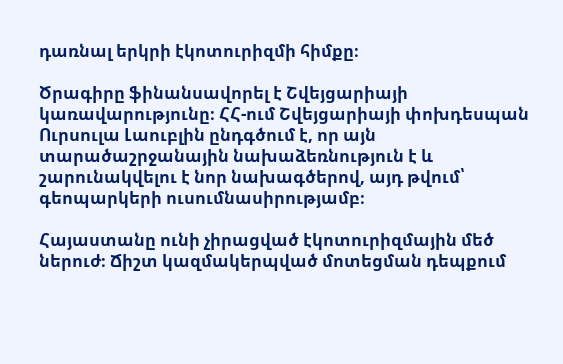դառնալ երկրի էկոտուրիզմի հիմքը։

Ծրագիրը ֆինանսավորել է Շվեյցարիայի կառավարությունը։ ՀՀ-ում Շվեյցարիայի փոխդեսպան Ուրսուլա Լաուբլին ընդգծում է, որ այն տարածաշրջանային նախաձեռնություն է և շարունակվելու է նոր նախագծերով, այդ թվում՝ գեոպարկերի ուսումնասիրությամբ։

Հայաստանը ունի չիրացված էկոտուրիզմային մեծ ներուժ։ Ճիշտ կազմակերպված մոտեցման դեպքում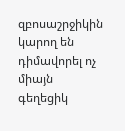զբոսաշրջիկին կարող են դիմավորել ոչ միայն գեղեցիկ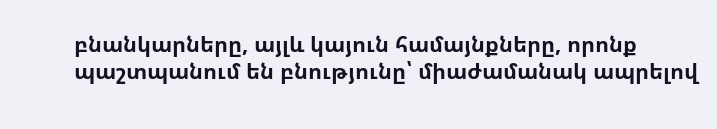բնանկարները, այլև կայուն համայնքները, որոնք պաշտպանում են բնությունը՝ միաժամանակ ապրելով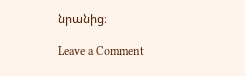նրանից։

Leave a Comment